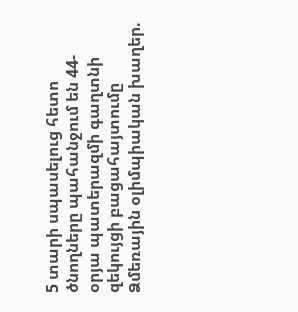5 տարի սպասելուց հետո ծնողները պահանջում են 44-օրյա պատերազմի գաղտնի զեկույցի բացահայտումը Ձմեռային օլիմպիական խաղեր.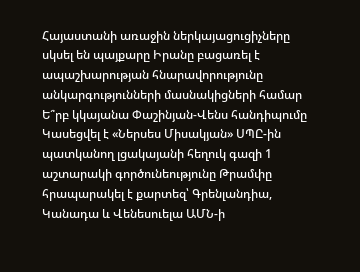Հայաստանի առաջին ներկայացուցիչները սկսել են պայքարը Իրանը բացառել է ապաշխարության հնարավորությունը անկարգությունների մասնակիցների համար Ե՞րբ կկայանա Փաշինյան-Վենս հանդիպումը Կասեցվել է «Ներսես Միսակյան» ՍՊԸ-ին պատկանող լցակայանի հեղուկ գազի 1 աշտարակի գործունեությունը Թրամփը հրապարակել է քարտեզ՝ Գրենլանդիա, Կանադա և Վենեսուելա ԱՄՆ-ի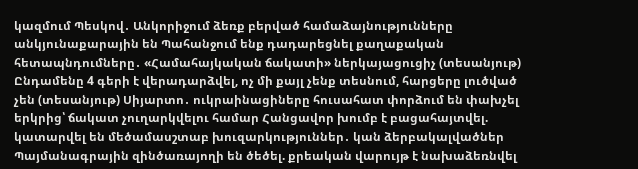կազմում Պեսկով․ Անկորիջում ձեռք բերված համաձայնությունները անկյունաքարային են Պահանջում ենք դադարեցնել քաղաքական հետապնդումները․ «Համահայկական ճակատի» ներկայացուցիչ (տեսանյութ) Ընդամենը 4 գերի է վերադարձվել, ոչ մի քայլ չենք տեսնում, հարցերը լուծված չեն (տեսանյութ) Սիյարտո․ ուկրաինացիները հուսահատ փորձում են փախչել երկրից՝ ճակատ չուղարկվելու համար Հանցավոր խումբ է բացահայտվել. կատարվել են մեծամասշտաբ խուզարկություններ․ կան ձերբակալվածներ Պայմանագրային զինծառայողի են ծեծել. քրեական վարույթ է նախաձեռնվել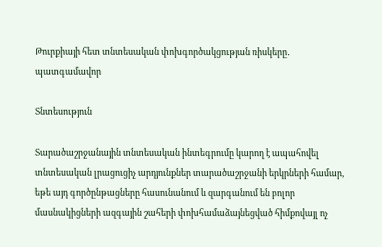Թուրքիայի հետ տնտեսական փոխգործակցության ռիսկերը․ պատգամավոր

Տնտեսություն

Տարածաշրջանային տնտեսական ինտեգրումը կարող է ապահովել տնտեսական լրացուցիչ արդյունքներ տարածաշրջանի երկրների համար, եթե այդ գործընթացները հասունանում և զարգանում են բոլոր մասնակիցների ազգային շահերի փոխհամաձայնեցված հիմքովայլ ոչ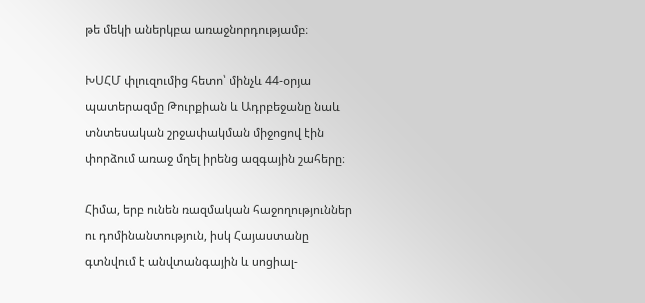թե մեկի աներկբա առաջնորդությամբ։

ԽՍՀՄ փլուզումից հետո՝ մինչև 44-օրյա պատերազմը Թուրքիան և Ադրբեջանը նաև տնտեսական շրջափակման միջոցով էին փորձում առաջ մղել իրենց ազգային շահերը։

Հիմա, երբ ունեն ռազմական հաջողություններ ու դոմինանտություն, իսկ Հայաստանը գտնվում է անվտանգային և սոցիալ-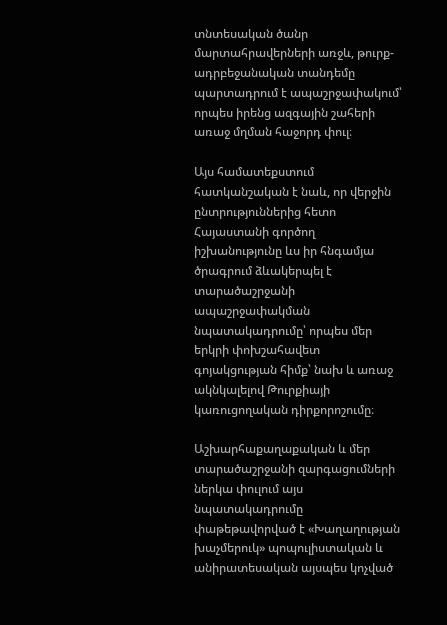տնտեսական ծանր մարտահրավերների առջև, թուրք-ադրբեջանական տանդեմը պարտադրում է ապաշրջափակում՝ որպես իրենց ազգային շահերի առաջ մղման հաջորդ փուլ։

Այս համատեքստում հատկանշական է նաև, որ վերջին ընտրություններից հետո Հայաստանի գործող իշխանությունը ևս իր հնգամյա ծրագրում ձևակերպել է տարածաշրջանի ապաշրջափակման նպատակադրումը՝ որպես մեր երկրի փոխշահավետ գոյակցության հիմք՝ նախ և առաջ ակնկալելով Թուրքիայի կառուցողական դիրքորոշումը։

Աշխարհաքաղաքական և մեր տարածաշրջանի զարգացումների ներկա փուլում այս նպատակադրումը փաթեթավորված է «Խաղաղության խաչմերուկ» պոպուլիստական և անիրատեսական այսպես կոչված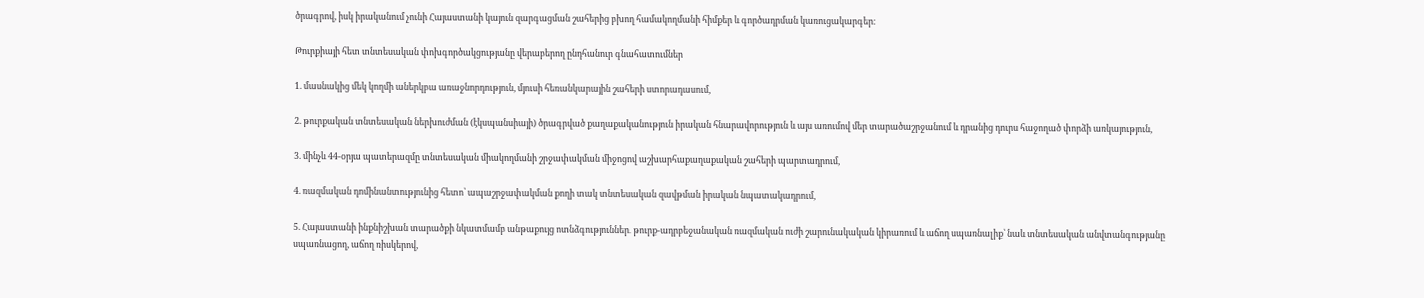ծրագրով, իսկ իրականում չունի Հայաստանի կայուն զարգացման շահերից բխող համակողմանի հիմքեր և գործադրման կառուցակարգեր։

Թուրքիայի հետ տնտեսական փոխգործակցությանը վերաբերող ընդհանուր գնահատումներ

1. մասնակից մեկ կողմի աներկբա առաջնորդություն, մյուսի հեռանկարային շահերի ստորադասում,

2. թուրքական տնտեսական ներխուժման (էկսպանսիայի) ծրագրված քաղաքականություն իրական հնարավորություն և այս առումով մեր տարածաշրջանում և դրանից դուրս հաջողած փորձի առկայություն,

3. մինչև 44-օրյա պատերազմը տնտեսական միակողմանի շրջափակման միջոցով աշխարհաքաղաքական շահերի պարտադրում,

4. ռազմական դոմինանտությունից հետո՝ ապաշրջափակման քողի տակ տնտեսական զավթման իրական նպատակադրում,

5. Հայաստանի ինքնիշխան տարածքի նկատմամբ անթաքույց ոտնձգություններ․ թուրք-ադրբեջանական ռազմական ուժի շարունակական կիրառում և աճող սպառնալիք՝ նաև տնտեսական անվտանգությանը սպառնացող, աճող ռիսկերով,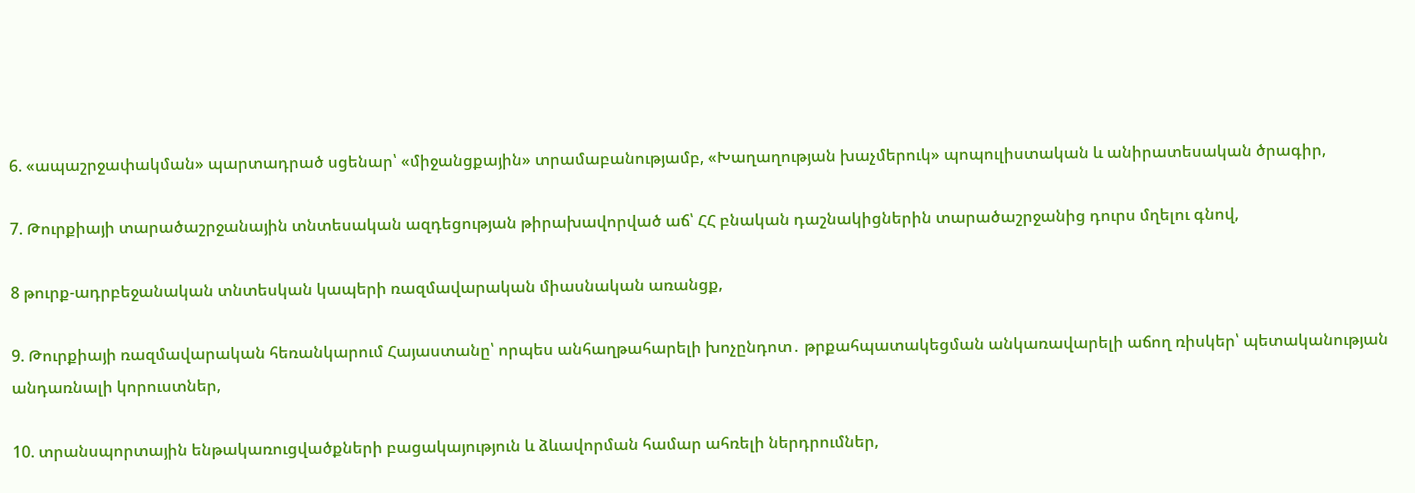6. «ապաշրջափակման» պարտադրած սցենար՝ «միջանցքային» տրամաբանությամբ, «Խաղաղության խաչմերուկ» պոպուլիստական և անիրատեսական ծրագիր,

7. Թուրքիայի տարածաշրջանային տնտեսական ազդեցության թիրախավորված աճ՝ ՀՀ բնական դաշնակիցներին տարածաշրջանից դուրս մղելու գնով,

8 թուրք-ադրբեջանական տնտեսկան կապերի ռազմավարական միասնական առանցք,

9. Թուրքիայի ռազմավարական հեռանկարում Հայաստանը՝ որպես անհաղթահարելի խոչընդոտ․ թրքահպատակեցման անկառավարելի աճող ռիսկեր՝ պետականության անդառնալի կորուստներ,

10. տրանսպորտային ենթակառուցվածքների բացակայություն և ձևավորման համար ահռելի ներդրումներ,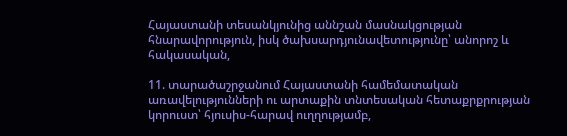Հայաստանի տեսանկյունից աննշան մասնակցության հնարավորություն, իսկ ծախսարդյունավետությունը՝ անորոշ և հակասական,

11. տարածաշրջանում Հայաստանի համեմատական առավելությունների ու արտաքին տնտեսական հետաքրքրության կորուստ՝ հյուսիս-հարավ ուղղությամբ,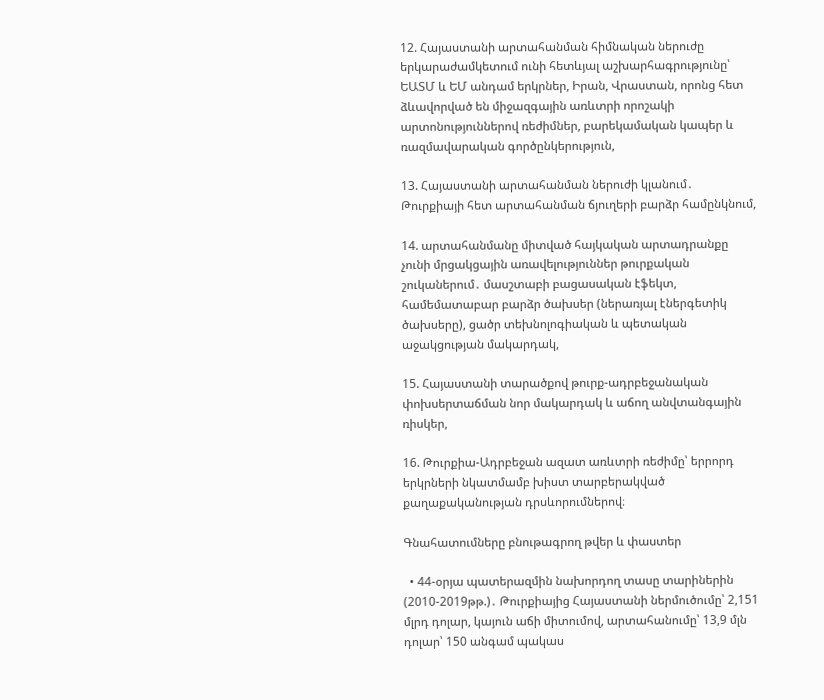12. Հայաստանի արտահանման հիմնական ներուժը երկարաժամկետում ունի հետևյալ աշխարհագրությունը՝ ԵԱՏՄ և ԵՄ անդամ երկրներ, Իրան, Վրաստան, որոնց հետ ձևավորված են միջազգային առևտրի որոշակի արտոնություններով ռեժիմներ, բարեկամական կապեր և ռազմավարական գործընկերություն,

13. Հայաստանի արտահանման ներուժի կլանում․ Թուրքիայի հետ արտահանման ճյուղերի բարձր համընկնում,

14. արտահանմանը միտված հայկական արտադրանքը չունի մրցակցային առավելություններ թուրքական շուկաներում․ մասշտաբի բացասական էֆեկտ, համեմատաբար բարձր ծախսեր (ներառյալ էներգետիկ ծախսերը), ցածր տեխնոլոգիական և պետական աջակցության մակարդակ,

15. Հայաստանի տարածքով թուրք-ադրբեջանական փոխսերտաճման նոր մակարդակ և աճող անվտանգային ռիսկեր,

16. Թուրքիա-Ադրբեջան ազատ առևտրի ռեժիմը՝ երրորդ երկրների նկատմամբ խիստ տարբերակված քաղաքականության դրսևորումներով։

Գնահատումները բնութագրող թվեր և փաստեր

  • 44-օրյա պատերազմին նախորդող տասը տարիներին (2010-2019թթ.)․ Թուրքիայից Հայաստանի ներմուծումը՝ 2,151 մլրդ դոլար, կայուն աճի միտումով, արտահանումը՝ 13,9 մլն դոլար՝ 150 անգամ պակաս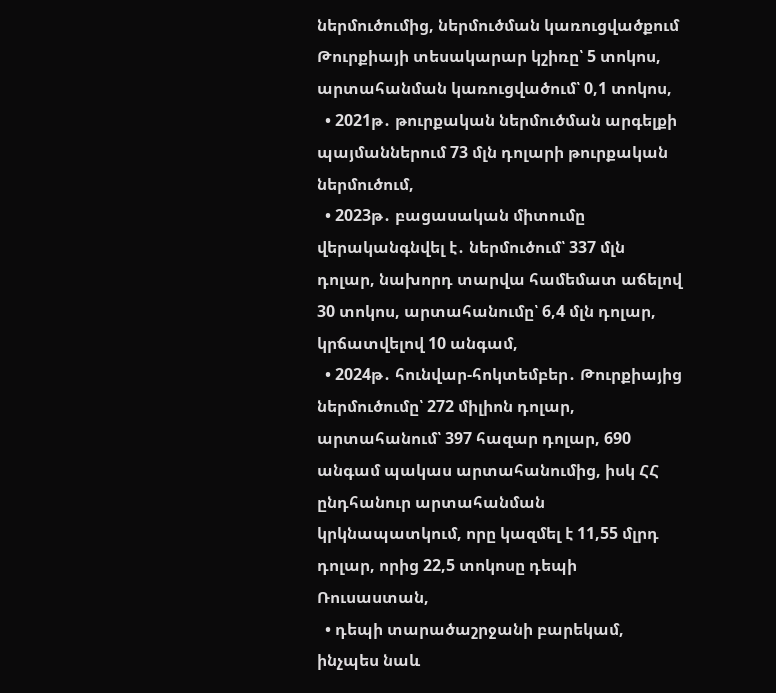ներմուծումից, ներմուծման կառուցվածքում Թուրքիայի տեսակարար կշիռը՝ 5 տոկոս, արտահանման կառուցվածում՝ 0,1 տոկոս,
  • 2021թ․ թուրքական ներմուծման արգելքի պայմաններում 73 մլն դոլարի թուրքական ներմուծում,
  • 2023թ․ բացասական միտումը վերականգնվել է․ ներմուծում՝ 337 մլն դոլար, նախորդ տարվա համեմատ աճելով 30 տոկոս, արտահանումը՝ 6,4 մլն դոլար, կրճատվելով 10 անգամ,
  • 2024թ․ հունվար-հոկտեմբեր․ Թուրքիայից ներմուծումը՝ 272 միլիոն դոլար, արտահանում՝ 397 հազար դոլար, 690 անգամ պակաս արտահանումից, իսկ ՀՀ ընդհանուր արտահանման կրկնապատկում, որը կազմել է 11,55 մլրդ դոլար, որից 22,5 տոկոսը դեպի Ռուսաստան,
  • դեպի տարածաշրջանի բարեկամ, ինչպես նաև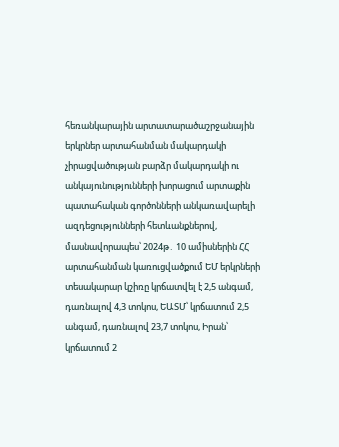հեռանկարային արտատարածաշրջանային երկրներ արտահանման մակարդակի չիրացվածության բարձր մակարդակի ու անկայունությունների խորացում արտաքին պատահական գործոնների անկառավարելի ազդեցությունների հետևանքներով, մասնավորապես՝ 2024թ․ 10 ամիսներին ՀՀ արտահանման կառուցվածքում ԵՄ երկրների տեսակարար կշիռը կրճատվել է 2,5 անգամ, դառնալով 4,3 տոկոս, ԵԱՏՄ՝ կրճատում 2,5 անգամ, դառնալով 23,7 տոկոս, Իրան՝ կրճատում 2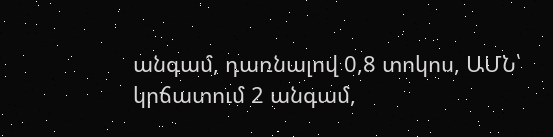անգամ, դառնալով 0,8 տոկոս, ԱՄՆ՝ կրճատում 2 անգամ,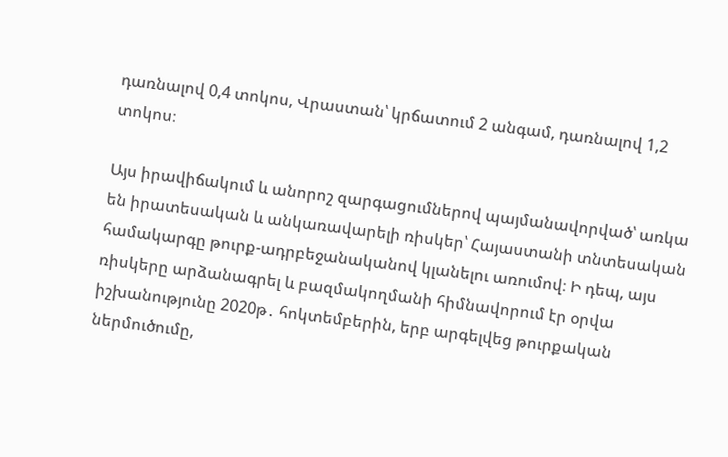դառնալով 0,4 տոկոս, Վրաստան՝ կրճատում 2 անգամ, դառնալով 1,2 տոկոս։

Այս իրավիճակում և անորոշ զարգացումներով պայմանավորված՝ առկա են իրատեսական և անկառավարելի ռիսկեր՝ Հայաստանի տնտեսական համակարգը թուրք-ադրբեջանականով կլանելու առումով։ Ի դեպ, այս ռիսկերը արձանագրել և բազմակողմանի հիմնավորում էր օրվա իշխանությունը 2020թ․ հոկտեմբերին, երբ արգելվեց թուրքական ներմուծումը,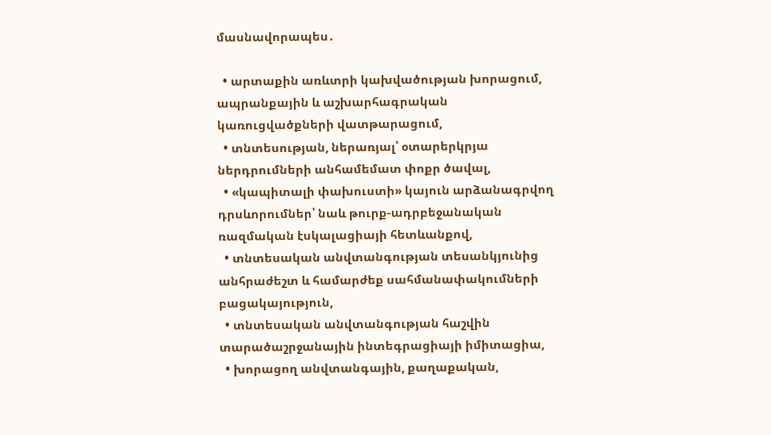մասնավորապես․

  • արտաքին առևտրի կախվածության խորացում, ապրանքային և աշխարհագրական կառուցվածքների վատթարացում,
  • տնտեսության, ներառյալ՝ օտարերկրյա ներդրումների անհամեմատ փոքր ծավալ,
  • «կապիտալի փախուստի» կայուն արձանագրվող դրսևորումներ՝ նաև թուրք-ադրբեջանական ռազմական էսկալացիայի հետևանքով,
  • տնտեսական անվտանգության տեսանկյունից անհրաժեշտ և համարժեք սահմանափակումների բացակայություն,
  • տնտեսական անվտանգության հաշվին տարածաշրջանային ինտեգրացիայի իմիտացիա,
  • խորացող անվտանգային, քաղաքական,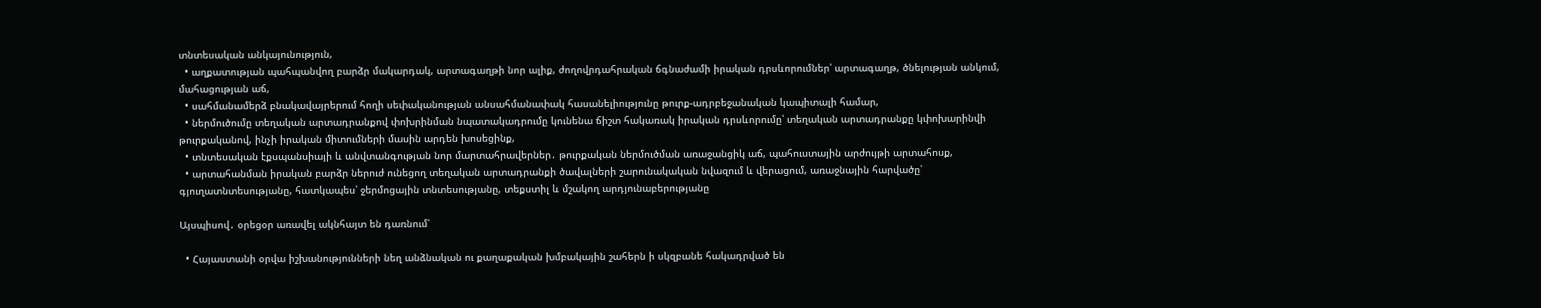տնտեսական անկայունություն,
  • աղքատության պահպանվող բարձր մակարդակ, արտագաղթի նոր ալիք, ժողովրդահրական ճգնաժամի իրական դրսևորումներ՝ արտագաղթ, ծնելության անկում, մահացության աճ,
  • սահմանամերձ բնակավայրերում հողի սեփականության անսահմանափակ հասանելիությունը թուրք-ադրբեջանական կապիտալի համար,
  • ներմուծումը տեղական արտադրանքով փոխրինման նպատակադրումը կունենա ճիշտ հակառակ իրական դրսևորումը՝ տեղական արտադրանքը կփոխարինվի թուրքականով, ինչի իրական միտումների մասին արդեն խոսեցինք,
  • տնտեսական էքսպանսիայի և անվտանգության նոր մարտահրավերներ․ թուրքական ներմուծման առաջանցիկ աճ, պահուստային արժույթի արտահոսք,
  • արտահանման իրական բարձր ներուժ ունեցող տեղական արտադրանքի ծավալների շարունակական նվազում և վերացում, առաջնային հարվածը՝ գյուղատնտեսությանը, հատկապես՝ ջերմոցային տնտեսությանը, տեքստիլ և մշակող արդյունաբերությանը

Այսպիսով․ օրեցօր առավել ակնհայտ են դառնում՝

  • Հայաստանի օրվա իշխանությունների նեղ անձնական ու քաղաքական խմբակային շահերն ի սկզբանե հակադրված են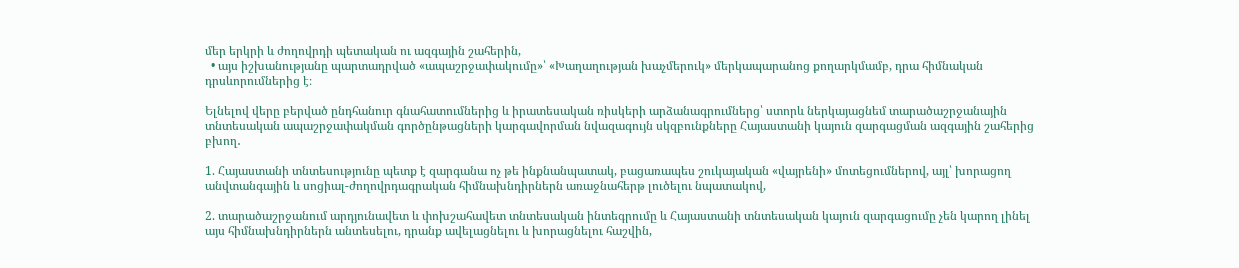մեր երկրի և ժողովրդի պետական ու ազգային շահերին,
  • այս իշխանությանը պարտադրված «ապաշրջափակումը»՝ «Խաղաղության խաչմերուկ» մերկապարանոց քողարկմամբ, դրա հիմնական դրսևորումներից է։

Ելնելով վերը բերված ընդհանուր գնահատումներից և իրատեսական ռիսկերի արձանագրումներց՝ ստորև ներկայացնեմ տարածաշրջանային տնտեսական ապաշրջափակման գործընթացների կարգավորման նվազագույն սկզբունքները Հայաստանի կայուն զարգացման ազգային շահերից բխող․

1. Հայաստանի տնտեսությունը պետք է զարգանա ոչ թե ինքնանպատակ, բացառապես շուկայական «վայրենի» մոտեցումներով, այլ՝ խորացող անվտանգային և սոցիալ-ժողովրդագրական հիմնախնդիրներն առաջնահերթ լուծելու նպատակով,

2. տարածաշրջանում արդյունավետ և փոխշահավետ տնտեսական ինտեգրումը և Հայաստանի տնտեսական կայուն զարգացումը չեն կարող լինել այս հիմնախնդիրներն անտեսելու, դրանք ավելացնելու և խորացնելու հաշվին,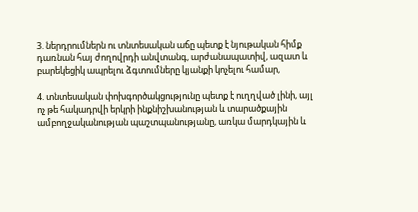3. ներդրումներն ու տնտեսական աճը պետք է նյութական հիմք դառնան հայ ժողովրդի անվտանգ, արժանապատիվ, ազատ և բարեկեցիկ ապրելու ձգտումները կյանքի կոչելու համար,

4. տնտեսական փոխգործակցությունը պետք է ուղղված լինի, այլ ոչ թե հակադրվի երկրի ինքնիշխանության և տարածքային ամբողջականության պաշտպանությանը, առկա մարդկային և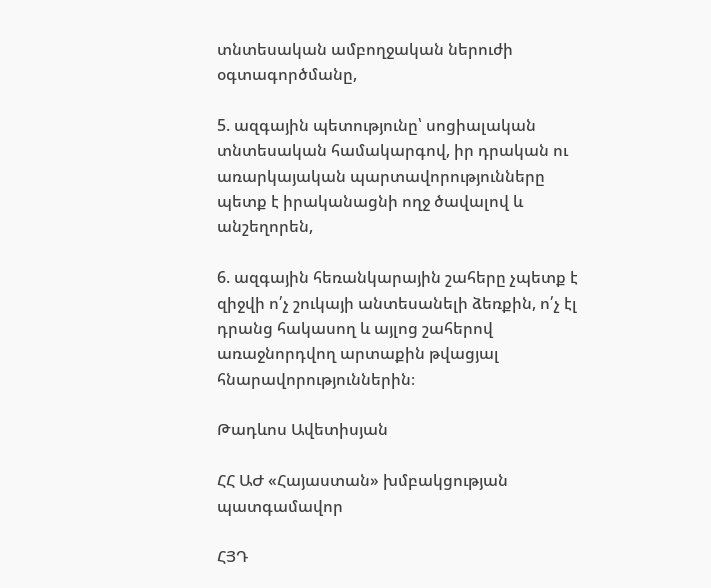տնտեսական ամբողջական ներուժի օգտագործմանը,

5. ազգային պետությունը՝ սոցիալական տնտեսական համակարգով, իր դրական ու առարկայական պարտավորությունները պետք է իրականացնի ողջ ծավալով և անշեղորեն,

6. ազգային հեռանկարային շահերը չպետք է զիջվի ո՛չ շուկայի անտեսանելի ձեռքին, ո՛չ էլ դրանց հակասող և այլոց շահերով առաջնորդվող արտաքին թվացյալ հնարավորություններին։

Թադևոս Ավետիսյան

ՀՀ ԱԺ «Հայաստան» խմբակցության պատգամավոր

ՀՅԴ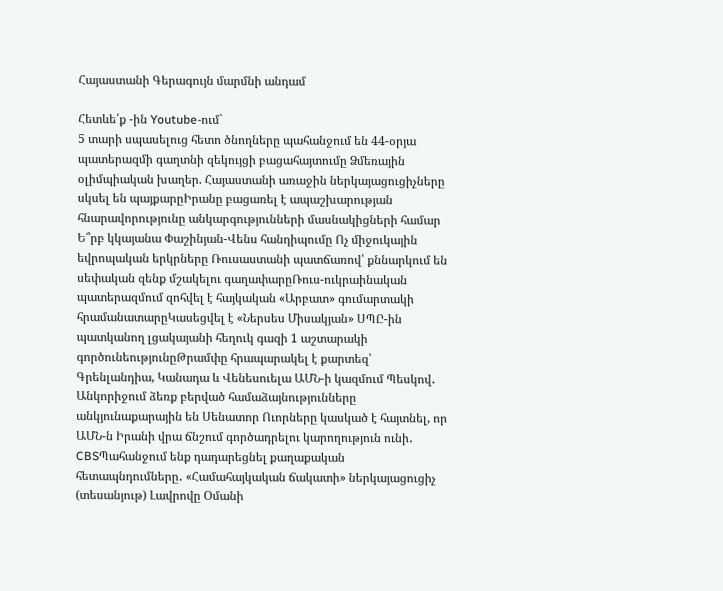Հայաստանի Գերագույն մարմնի անդամ

Հետևե՛ք -ին Youtube-ում`
5 տարի սպասելուց հետո ծնողները պահանջում են 44-օրյա պատերազմի գաղտնի զեկույցի բացահայտումը Ձմեռային օլիմպիական խաղեր. Հայաստանի առաջին ներկայացուցիչները սկսել են պայքարըԻրանը բացառել է ապաշխարության հնարավորությունը անկարգությունների մասնակիցների համար Ե՞րբ կկայանա Փաշինյան-Վենս հանդիպումը Ոչ միջուկային եվրոպական երկրները Ռուսաստանի պատճառով՝ քննարկում են սեփական զենք մշակելու գաղափարըՌուս-ուկրաինական պատերազմում զոհվել է հայկական «Արբատ» գումարտակի հրամանատարըԿասեցվել է «Ներսես Միսակյան» ՍՊԸ-ին պատկանող լցակայանի հեղուկ գազի 1 աշտարակի գործունեությունըԹրամփը հրապարակել է քարտեզ՝ Գրենլանդիա, Կանադա և Վենեսուելա ԱՄՆ-ի կազմում Պեսկով․ Անկորիջում ձեռք բերված համաձայնությունները անկյունաքարային են Սենատոր Ուորները կասկած է հայտնել, որ ԱՄՆ-ն Իրանի վրա ճնշում գործադրելու կարողություն ունի․ CBSՊահանջում ենք դադարեցնել քաղաքական հետապնդումները․ «Համահայկական ճակատի» ներկայացուցիչ (տեսանյութ) Լավրովը Օմանի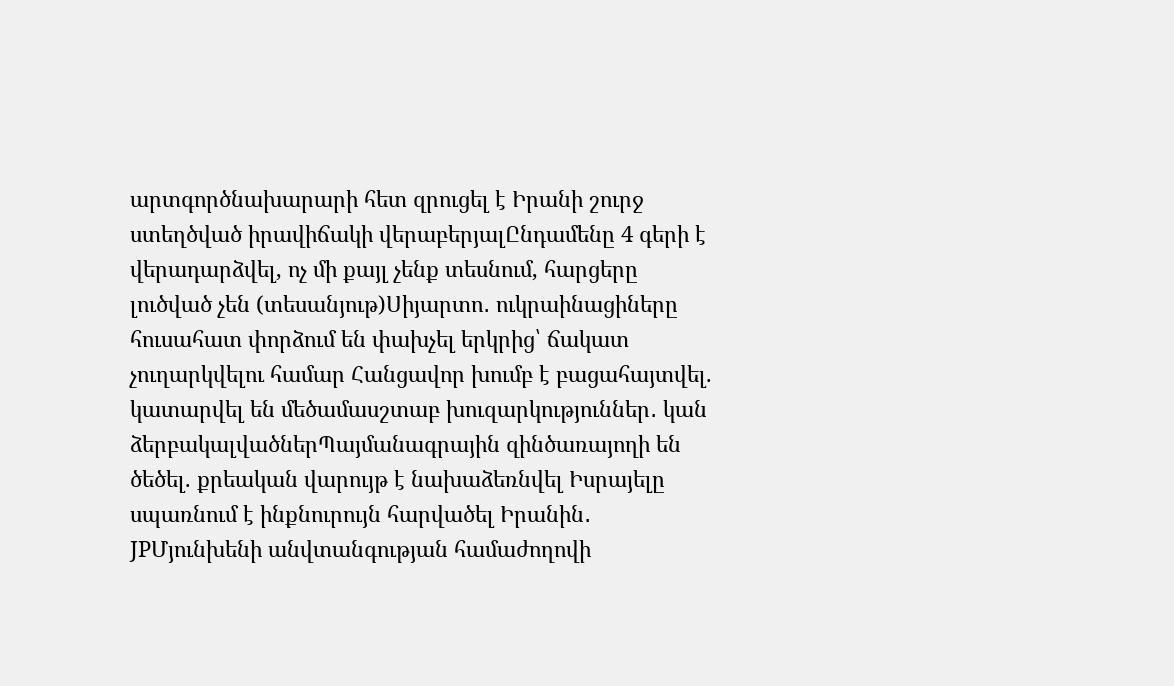արտգործնախարարի հետ զրուցել է Իրանի շուրջ ստեղծված իրավիճակի վերաբերյալԸնդամենը 4 գերի է վերադարձվել, ոչ մի քայլ չենք տեսնում, հարցերը լուծված չեն (տեսանյութ)Սիյարտո․ ուկրաինացիները հուսահատ փորձում են փախչել երկրից՝ ճակատ չուղարկվելու համար Հանցավոր խումբ է բացահայտվել. կատարվել են մեծամասշտաբ խուզարկություններ․ կան ձերբակալվածներՊայմանագրային զինծառայողի են ծեծել. քրեական վարույթ է նախաձեռնվել Իսրայելը սպառնում է ինքնուրույն հարվածել Իրանին․ JPՄյունխենի անվտանգության համաժողովի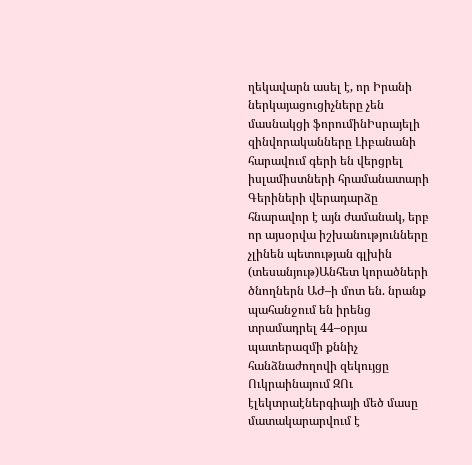ղեկավարն ասել է, որ Իրանի ներկայացուցիչները չեն մասնակցի ֆորումինԻսրայելի զինվորականները Լիբանանի հարավում գերի են վերցրել իսլամիստների հրամանատարի Գերիների վերադարձը հնարավոր է այն ժամանակ, երբ որ այսօրվա իշխանությունները չլինեն պետության գլխին (տեսանյութ)Անհետ կորածների ծնողներն ԱԺ–ի մոտ են. նրանք պահանջում են իրենց տրամադրել 44–օրյա պատերազմի քննիչ հանձնաժողովի զեկույցը Ուկրաինայում ԶՈւ էլեկտրաէներգիայի մեծ մասը մատակարարվում է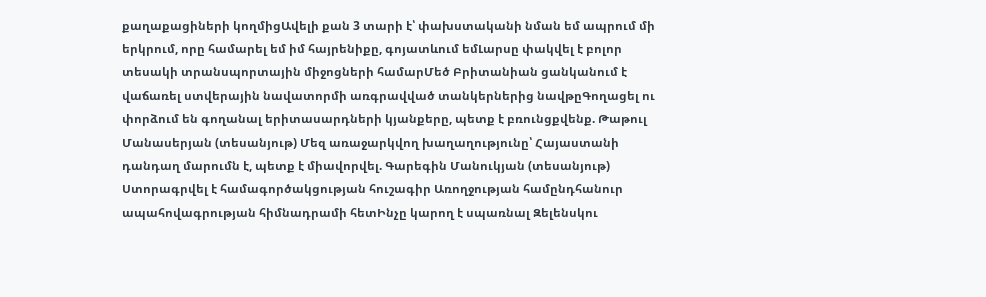քաղաքացիների կողմիցԱվելի քան 3 տարի է՝ փախստականի նման եմ ապրում մի երկրում, որը համարել եմ իմ հայրենիքը, գոյատևում եմԼարսը փակվել է բոլոր տեսակի տրանսպորտային միջոցների համարՄեծ Բրիտանիան ցանկանում է վաճառել ստվերային նավատորմի առգրավված տանկերներից նավթըԳողացել ու փորձում են գողանալ երիտասարդների կյանքերը, պետք է բռունցքվենք. Թաթուլ Մանասերյան (տեսանյութ) Մեզ առաջարկվող խաղաղությունը՝ Հայաստանի դանդաղ մարումն է, պետք է միավորվել. Գարեգին Մանուկյան (տեսանյութ) Ստորագրվել է համագործակցության հուշագիր Առողջության համընդհանուր ապահովագրության հիմնադրամի հետԻնչը կարող է սպառնալ Զելենսկու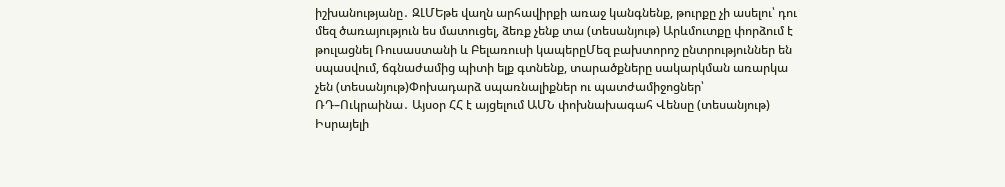իշխանությանը․ ԶԼՄԵթե վաղն արհավիրքի առաջ կանգնենք, թուրքը չի ասելու՝ դու մեզ ծառայություն ես մատուցել, ձեռք չենք տա (տեսանյութ) Արևմուտքը փորձում է թուլացնել Ռուսաստանի և Բելառուսի կապերըՄեզ բախտորոշ ընտրություններ են սպասվում, ճգնաժամից պիտի ելք գտնենք, տարածքները սակարկման առարկա չեն (տեսանյութ)Փոխադարձ սպառնալիքներ ու պատժամիջոցներ՝ ՌԴ–Ուկրաինա․ Այսօր ՀՀ է այցելում ԱՄՆ փոխնախագահ Վենսը (տեսանյութ) Իսրայելի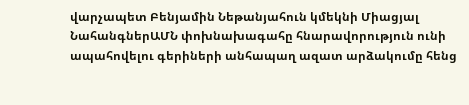վարչապետ Բենյամին Նեթանյահուն կմեկնի Միացյալ ՆահանգներԱՄՆ փոխնախագահը հնարավորություն ունի ապահովելու գերիների անհապաղ ազատ արձակումը հենց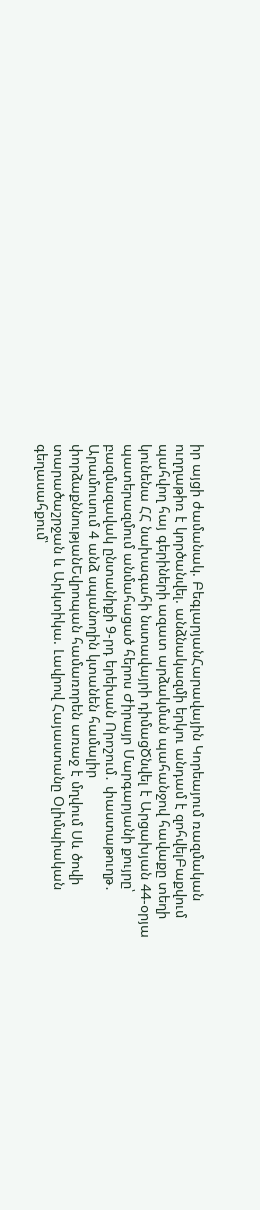իր այցի ժամանակ. ԲեգլարյանՀարավային Կորեայում ռազմական ուղղաթիռ է կործանվել. անձնակազմի երկու անդամ է զոհվելԲաքվում պահվող հայ գերիների ազատ արձակման պահանջով հավաքը տեղի կունենա ՀՀ նախագահի նստավայրի դիմացԾնվել է Արցախյան 44-օրյա պատերազմում անմահացած հերոս Ժիրայր Մարգարյանի քույրը՝ բազմազավակ ընտանիքի 9-րդ երեխան Որոշում․ փաստաթուղթ․ Արամուսում 4 անձ սպանողին կտանեն համալիր փորձաքննությանԵվրոպան համառորեն առաջ է մղվում Սև ծովի տարածաշրջան և Արկտիկա. Լավրով Հայաստանը Օլիմպիական գեղասահքում՝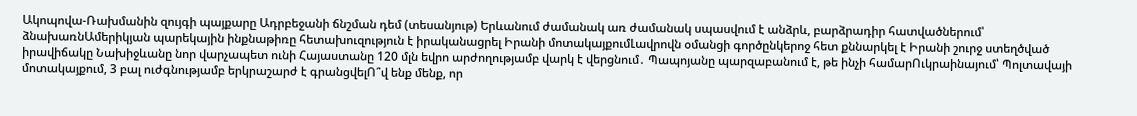Ակոպովա‑Ռախմանին զույգի պայքարը Ադրբեջանի ճնշման դեմ (տեսանյութ) Երևանում ժամանակ առ ժամանակ սպասվում է անձրև, բարձրադիր հատվածներում՝ ձնախառնԱմերիկյան պարեկային ինքնաթիռը հետախուզություն է իրականացրել Իրանի մոտակայքումԼավրովն օմանցի գործընկերոջ հետ քննարկել է Իրանի շուրջ ստեղծված իրավիճակը Նախիջևանը նոր վարչապետ ունի Հայաստանը 120 մլն եվրո արժողությամբ վարկ է վերցնում․ Պապոյանը պարզաբանում է, թե ինչի համարՈւկրաինայում՝ Պոլտավայի մոտակայքում, 3 բալ ուժգնությամբ երկրաշարժ է գրանցվելՈ՞վ ենք մենք, որ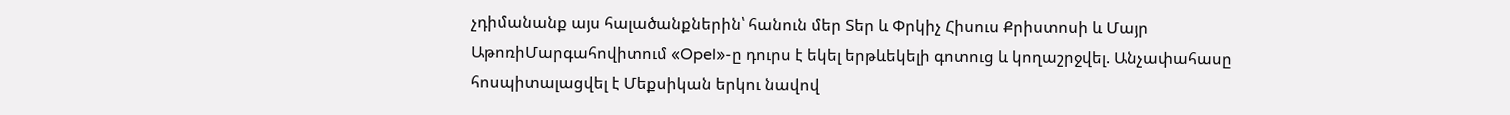չդիմանանք այս հալածանքներին՝ հանուն մեր Տեր և Փրկիչ Հիսուս Քրիստոսի և Մայր ԱթոռիՄարգահովիտում «Opel»-ը դուրս է եկել երթևեկելի գոտուց և կողաշրջվել. Անչափահասը հոսպիտալացվել է Մեքսիկան երկու նավով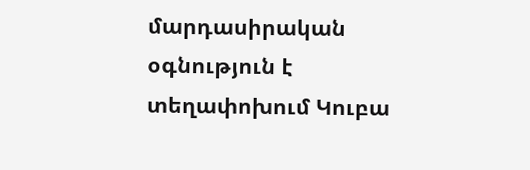մարդասիրական օգնություն է տեղափոխում Կուբա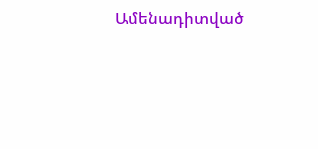Ամենադիտված